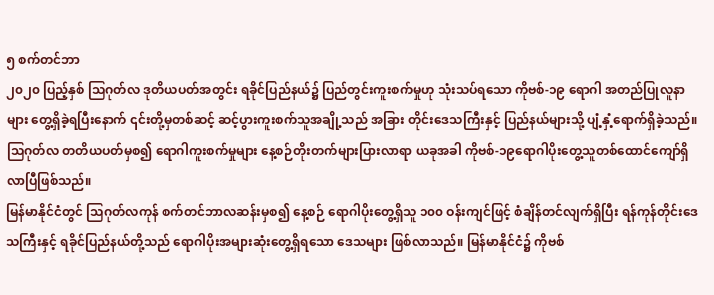၅ စက်တင်ဘာ
၂၀၂၀ ပြည့်နှစ် သြဂုတ်လ ဒုတိယပတ်အတွင်း ရခိုင်ပြည်နယ်၌ ပြည်တွင်းကူးစက်မှုဟု သုံးသပ်ရသော ကိုဗစ်-၁၉ ရောဂါ အတည်ပြုလူနာများ တွေ့ရှိခဲ့ရပြီးနောက် ၎င်းတို့မှတစ်ဆင့် ဆင့်ပွားကူးစက်သူအချို့သည် အခြား တိုင်းဒေသကြီးနှင့် ပြည်နယ်များသို့ ပျံ့နှံ့ရောက်ရှိခဲ့သည်။ သြဂုတ်လ တတိယပတ်မှစ၍ ရောဂါကူးစက်မှုများ နေ့စဉ်တိုးတက်များပြားလာရာ ယခုအခါ ကိုဗစ်-၁၉ရောဂါပိုးတွေ့သူတစ်ထောင်ကျော်ရှိလာပြီဖြစ်သည်။
မြန်မာနိုင်ငံတွင် သြဂုတ်လကုန် စက်တင်ဘာလဆန်းမှစ၍ နေ့စဉ် ရောဂါပိုးတွေ့ရှိသူ ၁၀၀ ဝန်းကျင်ဖြင့် စံချိန်တင်လျက်ရှိပြီး ရန်ကုန်တိုင်းဒေသကြီးနှင့် ရခိုင်ပြည်နယ်တို့သည် ရောဂါပိုးအများဆုံးတွေ့ရှိရသော ဒေသများ ဖြစ်လာသည်။ မြန်မာနိုင်ငံ၌ ကိုဗစ်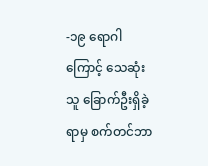-၁၉ ရောဂါကြောင့် သေဆုံးသူ ခြောက်ဦးရှိခဲ့ရာမှ စက်တင်ဘာ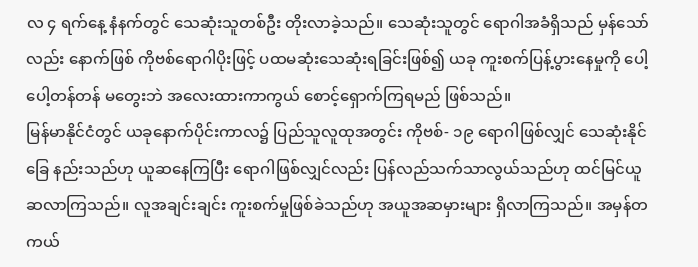လ ၄ ရက်နေ့ နံနက်တွင် သေဆုံးသူတစ်ဦး တိုးလာခဲ့သည်။ သေဆုံးသူတွင် ရောဂါအခံရှိသည် မှန်သော်လည်း နောက်ဖြစ် ကိုဗစ်ရောဂါပိုးဖြင့် ပထမဆုံးသေဆုံးရခြင်းဖြစ်၍ ယခု ကူးစက်ပြန့်ပွားနေမှုကို ပေါ့ပေါ့တန်တန် မတွေးဘဲ အလေးထားကာကွယ် စောင့်ရှောက်ကြရမည် ဖြစ်သည်။
မြန်မာနိုင်ငံတွင် ယခုနောက်ပိုင်းကာလ၌ ပြည်သူလူထုအတွင်း ကိုဗစ်- ၁၉ ရောဂါဖြစ်လျှင် သေဆုံးနိုင်ခြေ နည်းသည်ဟု ယူဆနေကြပြီး ရောဂါဖြစ်လျှင်လည်း ပြန်လည်သက်သာလွယ်သည်ဟု ထင်မြင်ယူဆလာကြသည်။ လူအချင်းချင်း ကူးစက်မှုဖြစ်ခဲသည်ဟု အယူအဆမှားများ ရှိလာကြသည်။ အမှန်တကယ်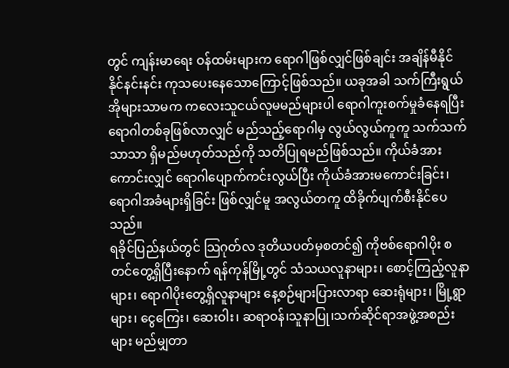တွင် ကျန်းမာရေး ဝန်ထမ်းများက ရောဂါဖြစ်လျှင်ဖြစ်ချင်း အချိန်မီနိုင်နိုင်နင်းနင်း ကုသပေးနေသောကြောင့်ဖြစ်သည်။ ယခုအခါ သက်ကြီးရွယ်အိုများသာမက ကလေးသူငယ်လူမမည်များပါ ရောဂါကူးစက်မှုခံနေရပြီး ရောဂါတစ်ခုဖြစ်လာလျှင် မည်သည့်ရောဂါမှ လွယ်လွယ်ကူကူ သက်သက်သာသာ ရှိမည်မဟုတ်သည်ကို သတိပြုရမည်ဖြစ်သည်။ ကိုယ်ခံအားကောင်းလျှင် ရောဂါပျောက်ကင်းလွယ်ပြီး ကိုယ်ခံအားမကောင်းခြင်း၊ ရောဂါအခံများရှိခြင်း ဖြစ်လျှင်မူ အလွယ်တကူ ထိခိုက်ပျက်စီးနိုင်ပေသည်။
ရခိုင်ပြည်နယ်တွင် သြဂုတ်လ ဒုတိယပတ်မှစတင်၍ ကိုဗစ်ရောဂါပိုး စတင်တွေ့ရှိပြီးနောက် ရန်ကုန်မြို့တွင် သံသယလူနာများ၊ စောင့်ကြည့်လူနာများ၊ ရောဂါပိုးတွေ့ရှိလူနာများ နေ့စဉ်များပြားလာရာ ဆေးရုံများ၊ မြို့ရွာများ၊ ငွေကြေး၊ ဆေးဝါး၊ ဆရာဝန်၊သူနာပြု၊သက်ဆိုင်ရာအဖွဲ့အစည်းများ မည်မျှတာ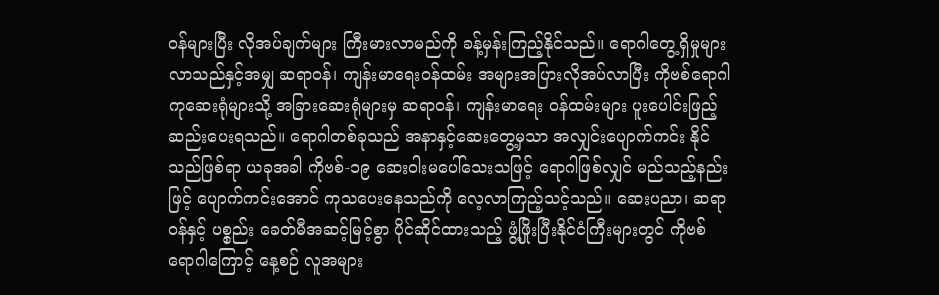ဝန်များပြီး လိုအပ်ချက်များ ကြီးမားလာမည်ကို ခန့်မှန်းကြည့်နိုင်သည်။ ရောဂါတွေ့ရှိမှုများလာသည်နှင့်အမျှ ဆရာဝန်၊ ကျန်းမာရေးဝန်ထမ်း အများအပြားလိုအပ်လာပြီး ကိုဗစ်ရောဂါကုဆေးရုံများသို့ အခြားဆေးရုံများမှ ဆရာဝန်၊ ကျန်းမာရေး ဝန်ထမ်းများ ပူးပေါင်းဖြည့်ဆည်းပေးရသည်။ ရောဂါတစ်ခုသည် အနာနှင့်ဆေးတွေ့မှသာ အလျှင်းပျောက်ကင်း နိုင်သည်ဖြစ်ရာ ယခုအခါ ကိုဗစ်-၁၉ ဆေးဝါးမပေါ်သေးသဖြင့် ရောဂါဖြစ်လျှင် မည်သည့်နည်းဖြင့် ပျောက်ကင်းအောင် ကုသပေးနေသည်ကို လေ့လာကြည့်သင့်သည်။ ဆေးပညာ၊ ဆရာဝန်နှင့် ပစ္စည်း ခေတ်မီအဆင့်မြင့်စွာ ပိုင်ဆိုင်ထားသည့် ဖွံ့ဖြိုးပြီးနိုင်ငံကြီးများတွင် ကိုဗစ်ရောဂါကြောင့် နေ့စဉ် လူအများ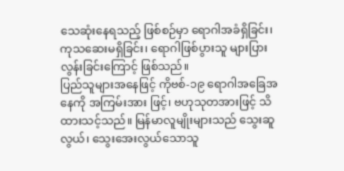သေဆုံးနေရသည့် ဖြစ်စဉ်မှာ ရောဂါအခံရှိခြင်း၊ ကုသဆေးမရှိခြင်း၊ ရောဂါဖြစ်ပွားသူ များပြားလွန်းခြင်းကြောင့် ဖြစ်သည်။
ပြည်သူများအနေဖြင့် ကိုဗစ်-၁၉ ရောဂါအခြေအနေကို အကြမ်းအား ဖြင့်၊ ဗဟုသုတအားဖြင့် သိထားသင့်သည်။ မြန်မာလူမျိုးများသည် သွေးဆူလွယ်၊ သွေးအေးလွယ်သောသူ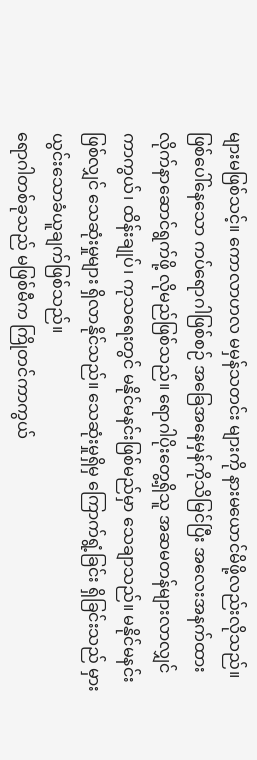များမဖြစ်သင့်။ ကောလာဟလ မမှန်သတင်း များကို နားမယောင်မိဖို့လည်းလိုသည်။ ဖြစ်ပေါ်နေသော ကပ်ရောဂါဖြစ်စဉ် အခြေအနေမှန်ကိုသိမြင်ပြီး အလေးအနက်ထား လိုက်နာဆောင်ရွက်ဖို့ လိုမည်ဖြစ်သည်။ ရောဂါပိုးတွေ့ရှိသူ အဆမတန်များလာလျှင် ကာကွယ်၊ ထိန်းချုပ်၊ ကုသရေးတွင် မနိုင်မနင်းဖြစ်မည်မှာ သေချာသည်။ မနိုင်မနင်းဖြစ်လျှင် သေဆုံးမှုများ ရှိလာနိုင်သည်။ သေဆုံးမှုရှိမှ ကြောက်ရွံ့ခြင်း ရှိခြင်းသည် မှားယွင်းသောခံယူချက်ဖြစ်သည်။
ရောဂါတစ်ခုသည် မဖြစ်မီက ကြိုတင်ကာကွယ်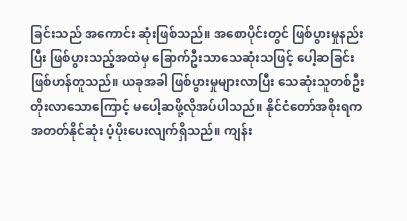ခြင်းသည် အကောင်း ဆုံးဖြစ်သည်။ အစောပိုင်းတွင် ဖြစ်ပွားမှုနည်းပြီး ဖြစ်ပွားသည့်အထဲမှ ခြောက်ဦးသာသေဆုံးသဖြင့် ပေါ့ဆခြင်းဖြစ်ဟန်တူသည်။ ယခုအခါ ဖြစ်ပွားမှုများလာပြီး သေဆုံးသူတစ်ဦးတိုးလာသောကြောင့် မပေါ့ဆဖို့လိုအပ်ပါသည်။ နိုင်ငံတော်အစိုးရက အတတ်နိုင်ဆုံး ပံ့ပိုးပေးလျက်ရှိသည်။ ကျန်း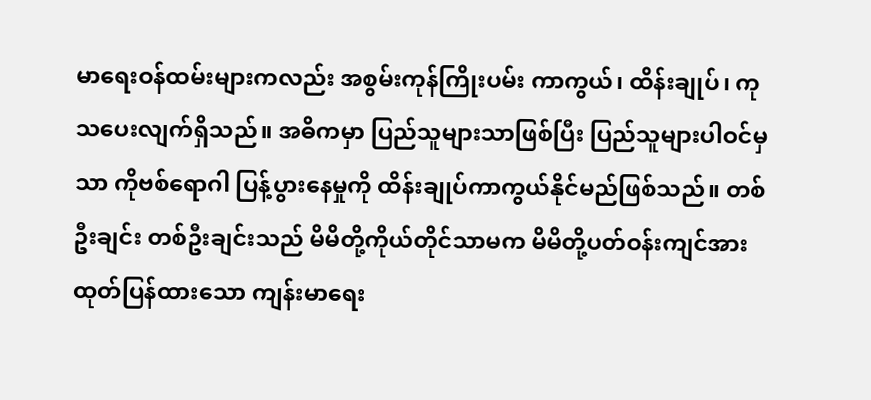မာရေးဝန်ထမ်းများကလည်း အစွမ်းကုန်ကြိုးပမ်း ကာကွယ်၊ ထိန်းချုပ်၊ ကုသပေးလျက်ရှိသည်။ အဓိကမှာ ပြည်သူများသာဖြစ်ပြီး ပြည်သူများပါဝင်မှသာ ကိုဗစ်ရောဂါ ပြန့်ပွားနေမှုကို ထိန်းချုပ်ကာကွယ်နိုင်မည်ဖြစ်သည်။ တစ်ဦးချင်း တစ်ဦးချင်းသည် မိမိတို့ကိုယ်တိုင်သာမက မိမိတို့ပတ်ဝန်းကျင်အား ထုတ်ပြန်ထားသော ကျန်းမာရေး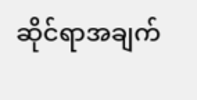ဆိုင်ရာအချက်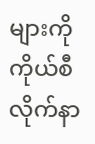များကို ကိုယ်စီလိုက်နာ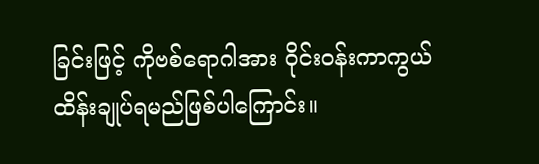ခြင်းဖြင့် ကိုဗစ်ရောဂါအား ဝိုင်းဝန်းကာကွယ်ထိန်းချုပ်ရမည်ဖြစ်ပါကြောင်း။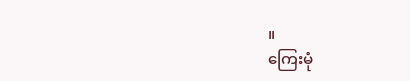။
ကြေးမုံ